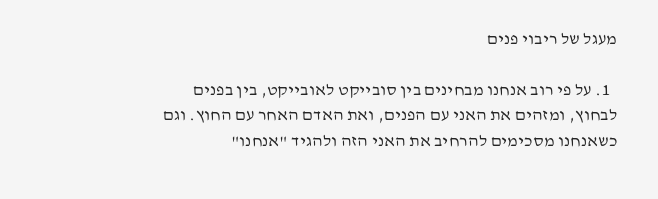מעגל של ריבוי פנים

  1. על פי רוב אנחנו מבחינים בין סובייקט לאובייקט, בין בפנים לבחוץ, ומזהים את האני עם הפנים, ואת האדם האחר עם החוץ. וגם כשאנחנו מסכימים להרחיב את האני הזה ולהגיד "אנחנו"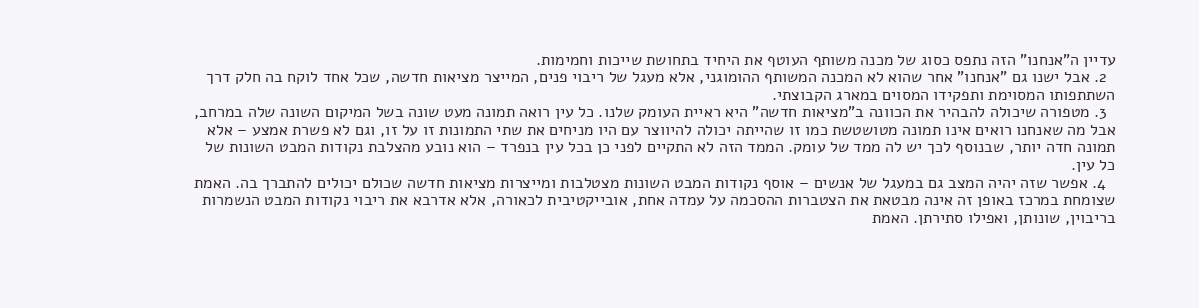עדיין ה"אנחנו" הזה נתפס כסוג של מכנה משותף העוטף את היחיד בתחושת שייכות וחמימות.
  2. אבל ישנו גם "אנחנו" אחר שהוא לא המכנה המשותף ההומוגני, אלא מעגל של ריבוי פנים, המייצר מציאות חדשה, שכל אחד לוקח בה חלק דרך השתתפותו המסוימת ותפקידו המסוים במארג הקבוצתי.
  3. מטפורה שיכולה להבהיר את הכוונה ב"מציאות חדשה" היא ראיית העומק שלנו. כל עין רואה תמונה מעט שונה בשל המיקום השונה שלה במרחב, אבל מה שאנחנו רואים אינו תמונה מטושטשת כמו זו שהייתה יכולה להיווצר עם היו מניחים את שתי התמונות זו על זו, וגם לא פשרת אמצע – אלא תמונה חדה יותר, שבנוסף לכך יש לה ממד של עומק. הממד הזה לא התקיים לפני כן בכל עין בנפרד – הוא נובע מהצלבת נקודות המבט השונות של כל עין.
  4. אפשר שזה יהיה המצב גם במעגל של אנשים – אוסף נקודות המבט השונות מצטלבות ומייצרות מציאות חדשה שכולם יכולים להתברך בה. האמת שצומחת במרכז באופן זה אינה מבטאת את הצטברות ההסכמה על עמדה אחת, אובייקטיבית לכאורה, אלא אדרבא את ריבוי נקודות המבט הנשמרות בריבוין, שונותן, ואפילו סתירתן. האמת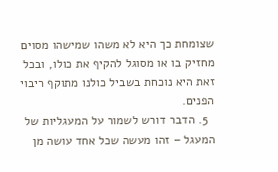שצומחת כך היא לא משהו שמישהו מסוים מחזיק בו או מסוגל להקיף את כולו, ובכל זאת היא נוכחת בשביל כולנו מתוקף ריבוי הפנים.
  5. הדבר דורש לשמור על המעגליות של המעגל – זהו מעשה שכל אחד עושה מן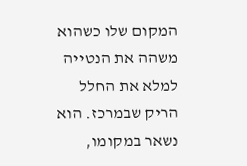המקום שלו כשהוא משהה את הנטייה למלא את החלל הריק שבמרכז. הוא נשאר במקומו,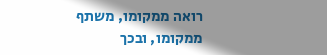רואה ממקומו, משתף ממקומו, ובכך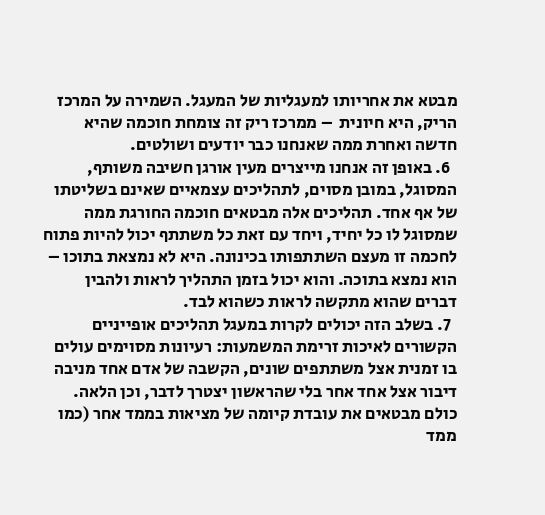מבטא את אחריותו למעגליות של המעגל. השמירה על המרכז הריק, היא חיונית  – ממרכז ריק זה צומחת חוכמה שהיא חדשה ואחרת ממה שאנחנו כבר יודעים ושולטים.
  6. באופן זה אנחנו מייצרים מעין אורגן חשיבה משותף, המסוגל, במובן מסוים, לתהליכים עצמאיים שאינם בשליטתו של אף אחד. תהליכים אלה מבטאים חוכמה החורגת ממה שמסוגל לו כל יחיד, ויחד עם זאת כל משתתף יכול להיות פתוח לחכמה זו מעצם השתתפותו בכינונה. היא לא נמצאת בתוכו – הוא נמצא בתוכה. והוא יכול בזמן התהליך לראות ולהבין דברים שהוא מתקשה לראות כשהוא לבד.
  7. בשלב הזה יכולים לקרות במעגל תהליכים אופייניים הקשורים לאיכות זרימת המשמעות: רעיונות מסוימים עולים בו זמנית אצל משתתפים שונים, הקשבה של אדם אחד מניבה דיבור אצל אחד אחר בלי שהראשון יצטרך לדבר, וכן הלאה. כולם מבטאים את עובדת קיומה של מציאות בממד אחר (כמו ממד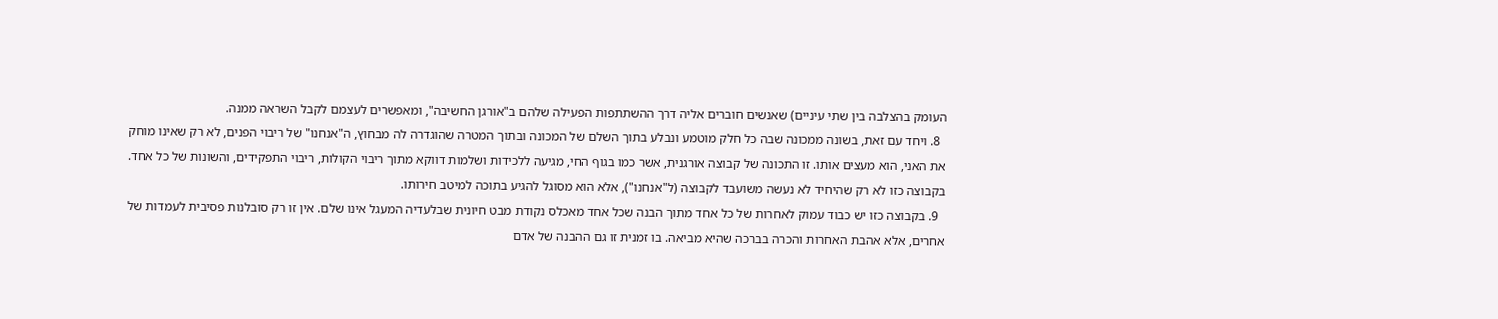העומק בהצלבה בין שתי עיניים) שאנשים חוברים אליה דרך ההשתתפות הפעילה שלהם ב"אורגן החשיבה", ומאפשרים לעצמם לקבל השראה ממנה.
  8. ויחד עם זאת, בשונה ממכונה שבה כל חלק מוטמע ונבלע בתוך השלם של המכונה ובתוך המטרה שהוגדרה לה מבחוץ, ה"אנחנו" של ריבוי הפנים, לא רק שאינו מוחק את האני, הוא מעצים אותו. זו התכונה של קבוצה אורגנית, אשר כמו בגוף החי, מגיעה ללכידות ושלמות דווקא מתוך ריבוי הקולות, ריבוי התפקידים, והשונות של כל אחד. בקבוצה כזו לא רק שהיחיד לא נעשה משועבד לקבוצה (ל"אנחנו"), אלא הוא מסוגל להגיע בתוכה למיטב חירותו.
  9. בקבוצה כזו יש כבוד עמוק לאחרות של כל אחד מתוך הבנה שכל אחד מאכלס נקודת מבט חיונית שבלעדיה המעגל אינו שלם. אין זו רק סובלנות פסיבית לעמדות של אחרים, אלא אהבת האחרות והכרה בברכה שהיא מביאה. בו זמנית זו גם ההבנה של אדם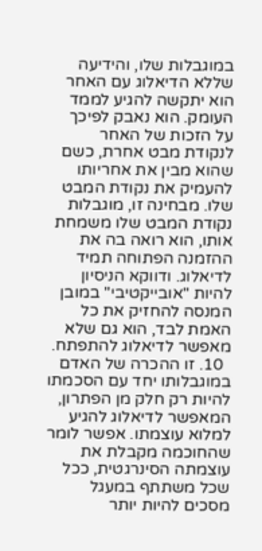במוגבלות שלו, והידיעה שללא הדיאלוג עם האחר הוא יתקשה להגיע לממד העומק. הוא נאבק לפיכך על הזכות של האחר לנקודת מבט אחרת, כשם שהוא מבין את אחריותו להעמיק את נקודת המבט שלו. מבחינה זו, מוגבלות נקודת המבט שלו משמחת אותו, הוא רואה בה את ההזמנה הפתוחה תמיד לדיאלוג. ודווקא הניסיון להיות "אובייקטיבי" במובן המנסה להחזיק את כל האמת לבד, הוא גם שלא מאפשר לדיאלוג להתפתח.
  10. זו ההכרה של האדם במוגבלותו יחד עם הסכמתו להיות רק חלק מן הפתרון, המאפשר לדיאלוג להגיע למלוא עוצמתו. אפשר לומר שהחוכמה מקבלת את עוצמתה הסינרגטית, ככל שכל משתתף במעגל מסכים להיות יותר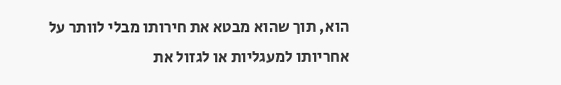הוא, תוך שהוא מבטא את חירותו מבלי לוותר על אחריותו למעגליות או לגזול את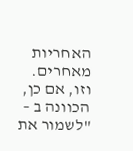האחריות מאחרים. וזו, אם כן, הכוונה ב – "לשמור את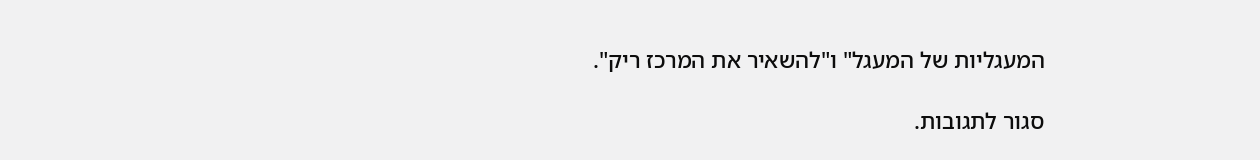המעגליות של המעגל" ו"להשאיר את המרכז ריק".

סגור לתגובות.